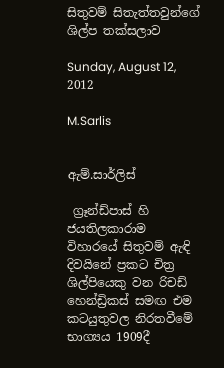සිතුවම් සිතැත්තවුන්ගේ ශිල්ප තක්සලාව

Sunday, August 12, 2012

M.Sarlis


ඇම්.සාර්ලිස්

 ග්‍රෑන්ඩ්පාස් හි ජයතිලකාරාම විහාරයේ සිතුවම් ඇඳි දිවයිනේ ප්‍රකට චිත්‍ර ශිල්පියෙකු වන රිචඩ් හෙන්ඩ්‍රිකස් සමඟ එම කටයුතුවල නිරතවීමේ භාග්‍යය 1909දී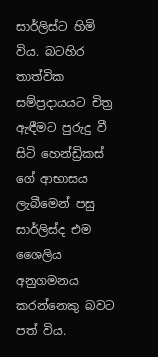සාර්ලිස්ට හිමි විය. බටහිර තාත්වික සම්ප්‍රදායයට චිත්‍ර ඇඳීමට පුරුදු වී සිටි හෙන්ඩ්‍රිකස් ගේ ආභාසය ලැබීමෙන් පසු සාර්ලිස්ද එම ශෛලිය අනුගමනය කරන්නෙකු බවට පත් විය.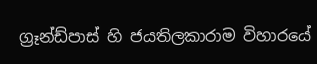ග්‍රෑන්ඩ්පාස් හි ජයතිලකාරාම විහාරයේ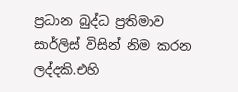ප්‍රධාන බුද්ධ ප්‍රතිමාව සාර්ලිස් විසින් නිම කරන ලද්දකි.එහි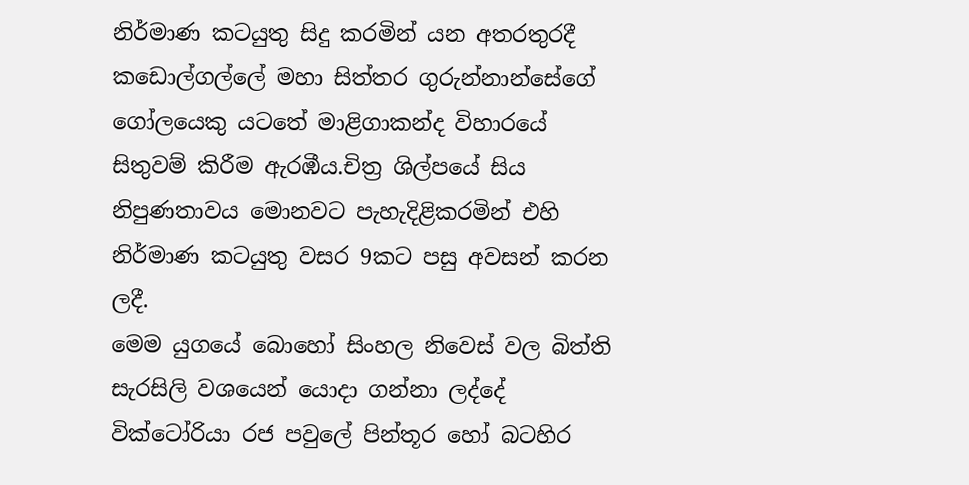නිර්මාණ කටයුතු සිදු කරමින් යන අතරතුරදී කඩොල්ගල්ලේ මහා සිත්තර ගුරුන්නාන්සේගේ ගෝලයෙකු යටතේ මාළිගාකන්ද විහාරයේ සිතුවම් කිරීම ඇරඹීය.චිත්‍ර ශිල්පයේ සිය නිපුණතාවය මොනවට පැහැදිළිකරමින් එහි   නිර්මාණ කටයුතු වසර 9කට පසු අවසන් කරන ලදී.
මෙම යුගයේ බොහෝ සිංහල නිවෙස් වල බිත්ති සැරසිලි වශයෙන් යොදා ගන්නා ලද්දේ වික්ටෝරියා රජ පවුලේ පින්තූර හෝ බටහිර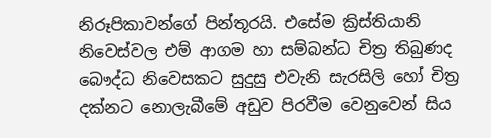නිරූපිකාවන්ගේ පින්තූරයි. එසේම ක්‍රිස්තියානි නිවෙස්වල එම් ආගම හා සම්බන්ධ චිත්‍ර තිබුණද බෞද්ධ නිවෙසකට සුදුසු එවැනි සැරසිලි හෝ චිත්‍ර දක්නට නොලැබීමේ අඩුව පිරවීම වෙනුවෙන් සිය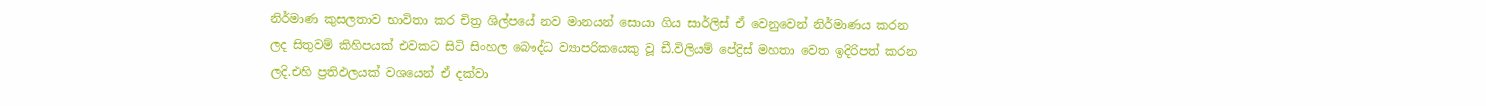නිර්මාණ කුසලතාව භාවිතා කර චිත්‍ර ශිල්පයේ නව මානයන් සොයා ගිය සාර්ලිස් ඒ වෙනුවෙන් නිර්මාණය කරන ලද සිතුවම් කිහිපයක් එවකට සිටි සිංහල බෞද්ධ ව්‍යාපරිකයෙකු වූ ඩී.විලියම් පේද්‍රිස් මහතා වෙත ඉදිරිපත් කරන ලදි.එහි ප්‍රතිඵලයක් වශයෙන් ඒ දක්වා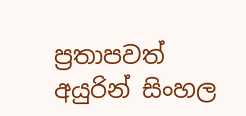ප්‍රතාපවත් අයුරින් සිංහල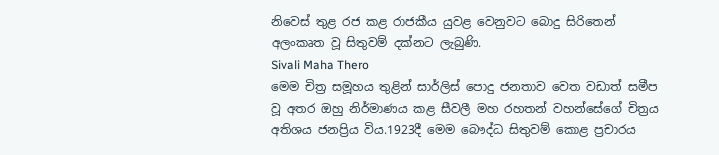නිවෙස් තුළ රජ කළ රාජකීය යුවළ වෙනුවට බොදු සිරිතෙන් අලංකෘත වූ සිතුවම් දක්නට ලැබුණි.
Sivali Maha Thero
මෙම චිත්‍ර සමූහය තුළින් සාර්ලිස් පොදු ජනතාව වෙත වඩාත් සමීප වූ අතර ඔහු නිර්මාණය කළ සීවලී මහ රහතන් වහන්සේගේ චිත්‍රය අතිශය ජනප්‍රිය විය.1923දී මෙම බෞද්ධ සිතුවම් කොළ ප්‍රචාරය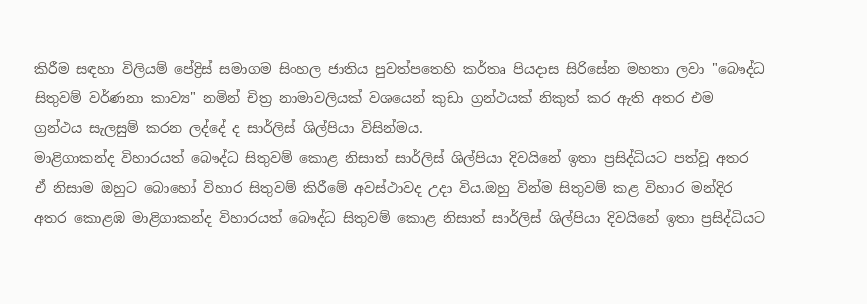කිරීම සඳහා විලියම් පේද්‍රිස් සමාගම සිංහල ජාතිය පුවත්පතෙහි කර්තෘ පියදාස සිරිසේන මහතා ලවා "බෞද්ධ සිතුවම් වර්ණනා කාව්‍ය" නමින් චිත්‍ර නාමාවලියක් වශයෙන් කුඩා ග්‍රන්ථයක් නිකුත් කර ඇති අතර එම ග්‍රන්ථය සැලසුම් කරන ලද්දේ ද සාර්ලිස් ශිල්පියා විසින්මය.
මාළිගාකන්ද විහාරයත් බෞද්ධ සිතුවම් කොළ නිසාත් සාර්ලිස් ශිල්පියා දිවයිනේ ඉතා ප්‍රසිද්ධියට පත්වූ අතර ඒ නිසාම ඔහුට බොහෝ විහාර සිතුවම් කිරීමේ අවස්ථාවද උදා විය.ඔහු වින්ම සිතුවම් කළ විහාර මන්දිර අතර කොළඹ මාළිගාකන්ද විහාරයත් බෞද්ධ සිතුවම් කොළ නිසාත් සාර්ලිස් ශිල්පියා දිවයිනේ ඉතා ප්‍රසිද්ධියට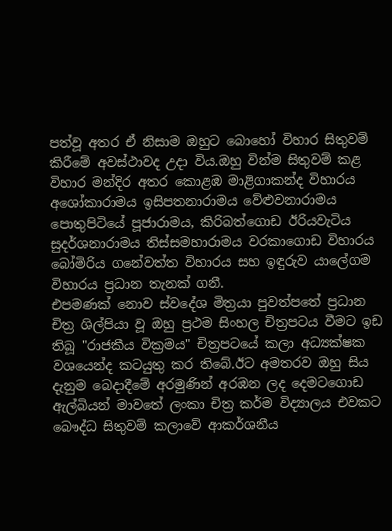පත්වූ අතර ඒ නිසාම ඔහුට බොහෝ විහාර සිතුවම් කිරීමේ අවස්ථාවද උදා විය.ඔහු වින්ම සිතුවම් කළ විහාර මන්දිර අතර කොළඹ මාළිගාකන්ද විහාරය අශෝකාරාමය ඉසිපතනාරාමය වේළුවනාරාමය පොතුපිටියේ පූජාරාමය, කිරිබත්ගොඩ ඊරියවැටිය සුදර්ශනාරාමය තිස්සමහාරාමය වරකාගොඩ විහාරය බෝමිරිය ගනේවත්ත විහාරය සහ ඉඳුරුව යාලේගම විහාරය ප්‍රධාන තැනක් ගනී.
එපමණක් නොව ස්වදේශ මිත්‍රයා පුවත්පතේ ප්‍රධාන චිත්‍ර ශිල්පියා වූ ඔහු ප්‍රථම සිංහල චිත්‍රපටය වීමට ඉඩ තිබූ "රාජකීය වික්‍රමය" චිත්‍රපටයේ කලා අධ්‍යක්ෂක වශයෙන්ද කටයුතු කර තිබේ.ඊට අමතරව ඔහු සිය දැනුම බෙදාදීමේ අරමුණින් අරඹන ලද දෙමටගොඩ ඇල්බියන් මාවතේ ලංකා චිත්‍ර කර්ම විද්‍යාලය එවකට බෞද්ධ සිතුවම් කලාවේ ආකර්ශනීය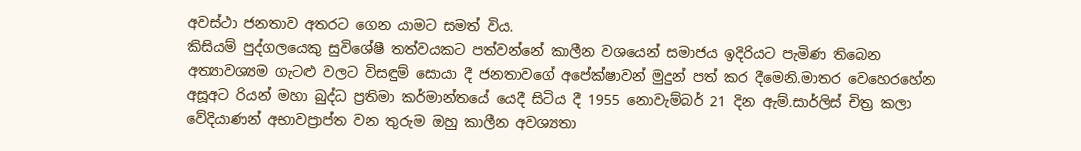අවස්ථා ජනතාව අතරට ගෙන යාමට සමත් විය.
කිසියම් පුද්ගලයෙකු සුවිශේෂී තත්වයකට පත්වන්නේ කාලීන වශයෙන් සමාජය ඉදිරියට පැමිණ තිබෙන අත්‍යාවශ්‍යම ගැටළු වලට විසඳුම් සොයා දී ජනතාවගේ අපේක්ෂාවන් මුදුන් පත් කර දීමෙනි.මාතර වෙහෙරහේන අසූඅට රියන් මහා බුද්ධ ප්‍රතිමා කර්මාන්තයේ යෙදී සිටිය දී 1955 නොවැම්බර් 21 දින ඇම්.සාර්ලිස් චිත්‍ර කලා වේදියාණන් අභාවප්‍රාප්ත වන තුරුම ඔහු කාලීන අවශ්‍යතා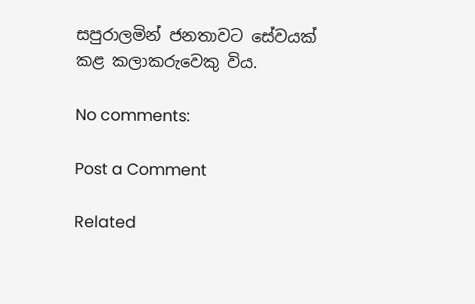සපුරාලමින් ජනතාවට සේවයක් කළ කලාකරුවෙකු විය.

No comments:

Post a Comment

Related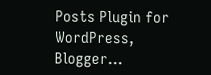Posts Plugin for WordPress, Blogger...